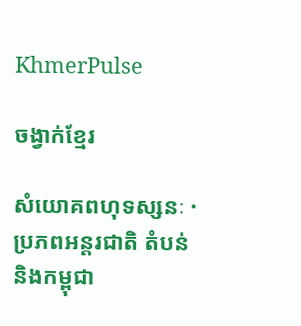KhmerPulse

ចង្វាក់ខ្មែរ

សំយោគពហុទស្សនៈ · ប្រភពអន្តរជាតិ តំបន់ និងកម្ពុជា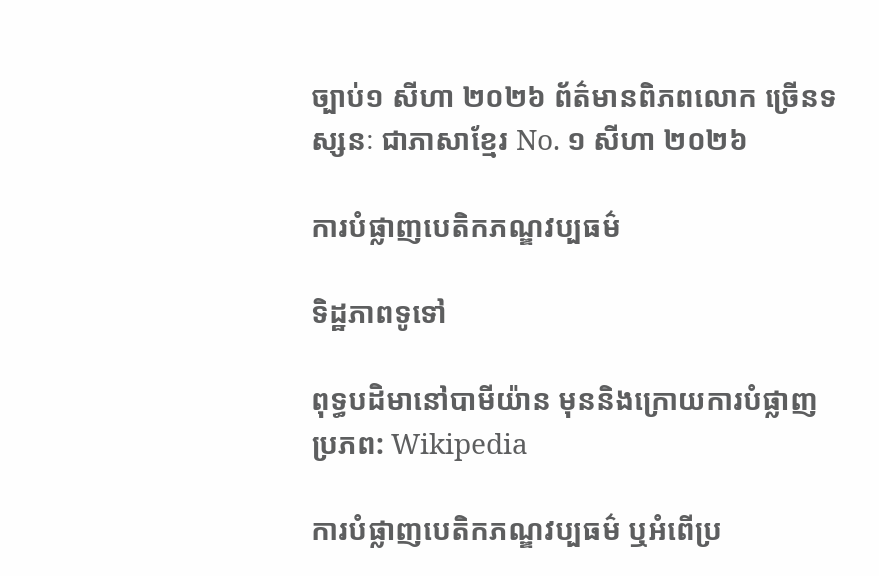ច្បាប់១ សីហា ២០២៦ ព័ត៌មានពិភពលោក ច្រើនទស្សនៈ ជាភាសាខ្មែរ No. ១ សីហា ២០២៦

ការបំផ្លាញបេតិកភណ្ឌវប្បធម៌

ទិដ្ឋភាពទូទៅ

ពុទ្ធបដិមានៅបាមីយ៉ាន មុននិងក្រោយការបំផ្លាញ ប្រភព: Wikipedia

ការបំផ្លាញបេតិកភណ្ឌវប្បធម៌ ឬអំពើប្រ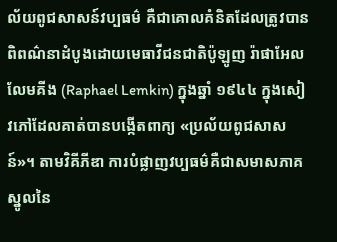ល័យពូជសាសន៍វប្បធម៌ គឺជាគោលគំនិតដែលត្រូវបានពិពណ៌នាដំបូងដោយមេធាវីជនជាតិប៉ូឡូញ រ៉ាផាអែល លែមគីង (Raphael Lemkin) ក្នុងឆ្នាំ ១៩៤៤ ក្នុងសៀវភៅដែលគាត់បានបង្កើតពាក្យ «ប្រល័យពូជសាសន៍»។ តាមវិគីភីឌា ការបំផ្លាញវប្បធម៌គឺជាសមាសភាគស្នូលនៃ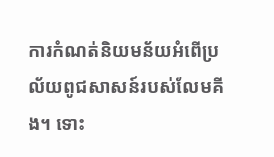ការកំណត់និយមន័យអំពើប្រល័យពូជសាសន៍របស់លែមគីង។ ទោះ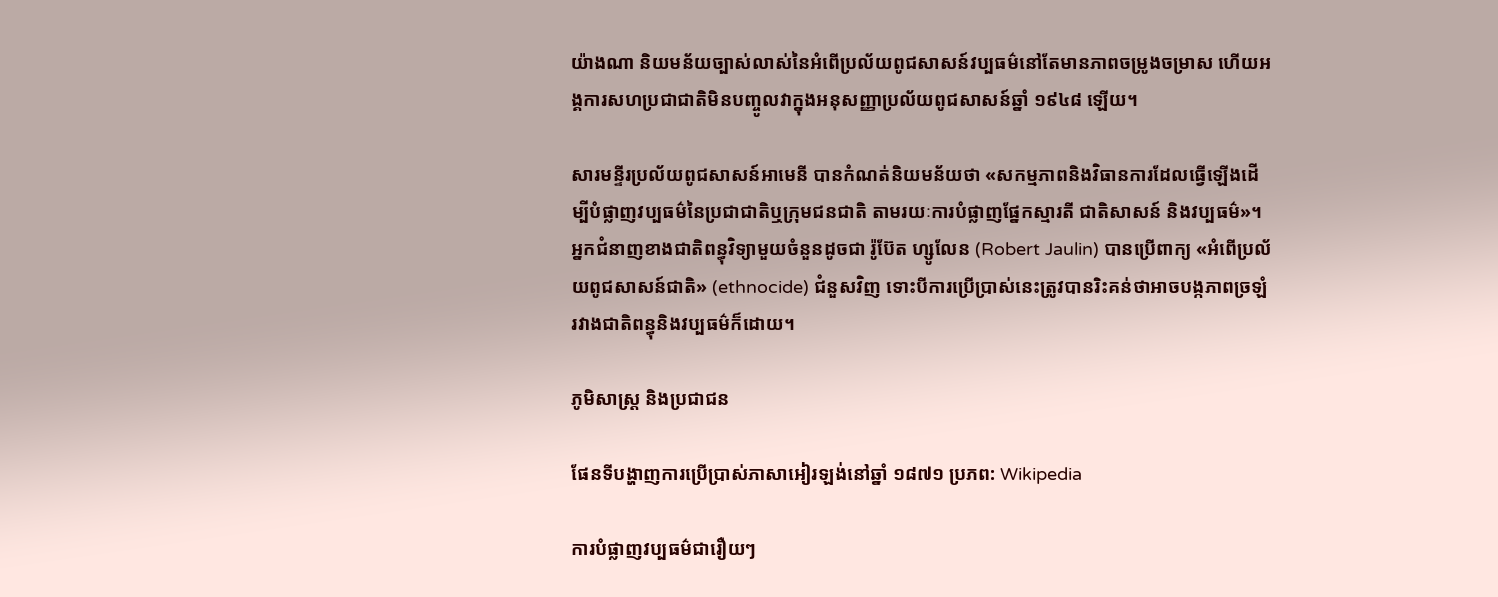យ៉ាងណា និយមន័យច្បាស់លាស់នៃអំពើប្រល័យពូជសាសន៍វប្បធម៌នៅតែមានភាពចម្រូងចម្រាស ហើយអង្គការសហប្រជាជាតិមិនបញ្ចូលវាក្នុងអនុសញ្ញាប្រល័យពូជសាសន៍ឆ្នាំ ១៩៤៨ ឡើយ។

សារមន្ទីរប្រល័យពូជសាសន៍អាមេនី បានកំណត់និយមន័យថា «សកម្មភាពនិងវិធានការដែលធ្វើឡើងដើម្បីបំផ្លាញវប្បធម៌នៃប្រជាជាតិឬក្រុមជនជាតិ តាមរយៈការបំផ្លាញផ្នែកស្មារតី ជាតិសាសន៍ និងវប្បធម៌»។ អ្នកជំនាញខាងជាតិពន្ធុវិទ្យាមួយចំនួនដូចជា រ៉ូប៊ែត ហ្សូលែន (Robert Jaulin) បានប្រើពាក្យ «អំពើប្រល័យពូជសាសន៍ជាតិ» (ethnocide) ជំនួសវិញ ទោះបីការប្រើប្រាស់នេះត្រូវបានរិះគន់ថាអាចបង្កភាពច្រឡំរវាងជាតិពន្ធុនិងវប្បធម៌ក៏ដោយ។

ភូមិសាស្ត្រ និងប្រជាជន

ផែនទីបង្ហាញការប្រើប្រាស់ភាសាអៀរឡង់នៅឆ្នាំ ១៨៧១ ប្រភព: Wikipedia

ការបំផ្លាញវប្បធម៌ជារឿយៗ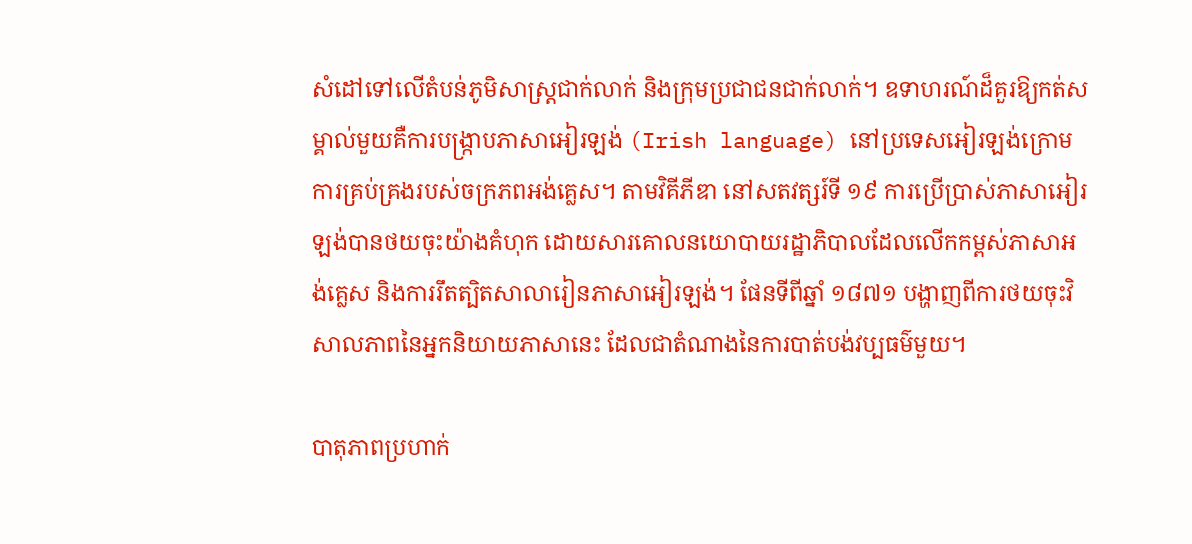សំដៅទៅលើតំបន់ភូមិសាស្ត្រជាក់លាក់ និងក្រុមប្រជាជនជាក់លាក់។ ឧទាហរណ៍ដ៏គួរឱ្យកត់សម្គាល់មួយគឺការបង្ក្រាបភាសាអៀរឡង់ (Irish language) នៅប្រទេសអៀរឡង់ក្រោមការគ្រប់គ្រងរបស់ចក្រភពអង់គ្លេស។ តាមវិគីភីឌា នៅសតវត្សរ៍ទី ១៩ ការប្រើប្រាស់ភាសាអៀរឡង់បានថយចុះយ៉ាងគំហុក ដោយសារគោលនយោបាយរដ្ឋាភិបាលដែលលើកកម្ពស់ភាសាអង់គ្លេស និងការរឹតត្បិតសាលារៀនភាសាអៀរឡង់។ ផែនទីពីឆ្នាំ ១៨៧១ បង្ហាញពីការថយចុះវិសាលភាពនៃអ្នកនិយាយភាសានេះ ដែលជាតំណាងនៃការបាត់បង់វប្បធម៌មួយ។

បាតុភាពប្រហាក់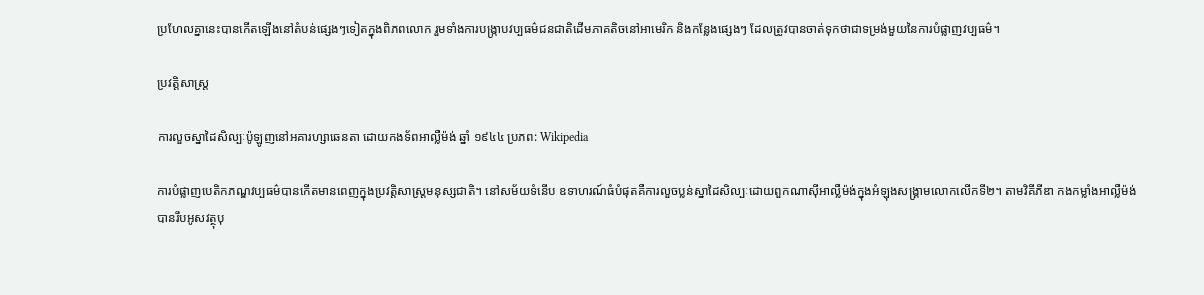ប្រហែលគ្នានេះបានកើតឡើងនៅតំបន់ផ្សេងៗទៀតក្នុងពិភពលោក រួមទាំងការបង្រ្កាបវប្បធម៌ជនជាតិដើមភាគតិចនៅអាមេរិក និងកន្លែងផ្សេងៗ ដែលត្រូវបានចាត់ទុកថាជាទម្រង់មួយនៃការបំផ្លាញវប្បធម៌។

ប្រវត្តិសាស្ត្រ

ការលួចស្នាដៃសិល្បៈប៉ូឡូញនៅអគារហ្សាឆេនតា ដោយកងទ័ពអាល្លឺម៉ង់ ឆ្នាំ ១៩៤៤ ប្រភព: Wikipedia

ការបំផ្លាញបេតិកភណ្ឌវប្បធម៌បានកើតមានពេញក្នុងប្រវត្តិសាស្ត្រមនុស្សជាតិ។ នៅសម័យទំនើប ឧទាហរណ៍ធំបំផុតគឺការលួចប្លន់ស្នាដៃសិល្បៈដោយពួកណាស៊ីអាល្លឺម៉ង់ក្នុងអំឡុងសង្គ្រាមលោកលើកទី២។ តាមវិគីភីឌា កងកម្លាំងអាល្លឺម៉ង់បានរឹបអូសវត្ថុបុ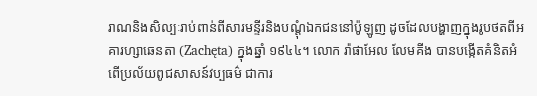រាណនិងសិល្បៈរាប់ពាន់ពីសារមន្ទីរនិងបណ្តុំឯកជននៅប៉ូឡូញ ដូចដែលបង្ហាញក្នុងរូបថតពីអគារហ្សាឆេនតា (Zachęta) ក្នុងឆ្នាំ ១៩៤៤។ លោក រ៉ាផាអែល លែមគីង បានបង្កើតគំនិតអំពើប្រល័យពូជសាសន៍វប្បធម៌ ជាការ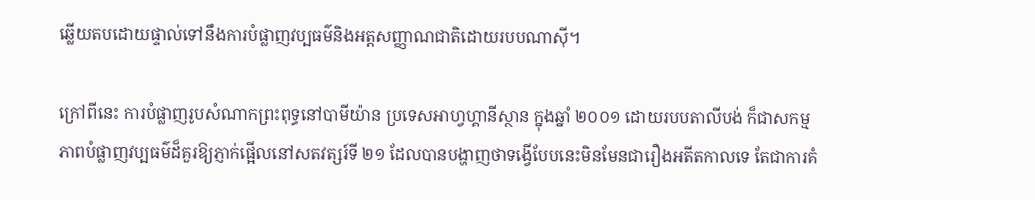ឆ្លើយតបដោយផ្ទាល់ទៅនឹងការបំផ្លាញវប្បធម៌និងអត្តសញ្ញាណជាតិដោយរបបណាស៊ី។

ក្រៅពីនេះ ការបំផ្លាញរូបសំណាកព្រះពុទ្ធនៅបាមីយ៉ាន ប្រទេសអាហ្វហ្គានីស្ថាន ក្នុងឆ្នាំ ២០០១ ដោយរបបតាលីបង់ ក៏ជាសកម្មភាពបំផ្លាញវប្បធម៌ដ៏គួរឱ្យភ្ញាក់ផ្អើលនៅសតវត្សរ៍ទី ២១ ដែលបានបង្ហាញថាទង្វើបែបនេះមិនមែនជារឿងអតីតកាលទេ តែជាការគំ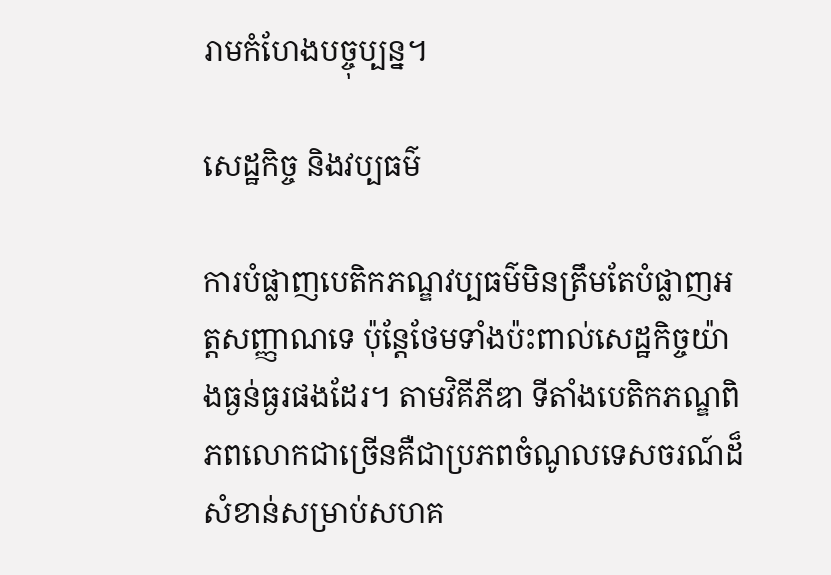រាមកំហែងបច្ចុប្បន្ន។

សេដ្ឋកិច្ច និងវប្បធម៌

ការបំផ្លាញបេតិកភណ្ឌវប្បធម៌មិនត្រឹមតែបំផ្លាញអត្តសញ្ញាណទេ ប៉ុន្តែថែមទាំងប៉ះពាល់សេដ្ឋកិច្ចយ៉ាងធ្ងន់ធ្ងរផងដែរ។ តាមវិគីភីឌា ទីតាំងបេតិកភណ្ឌពិភពលោកជាច្រើនគឺជាប្រភពចំណូលទេសចរណ៍ដ៏សំខាន់សម្រាប់សហគ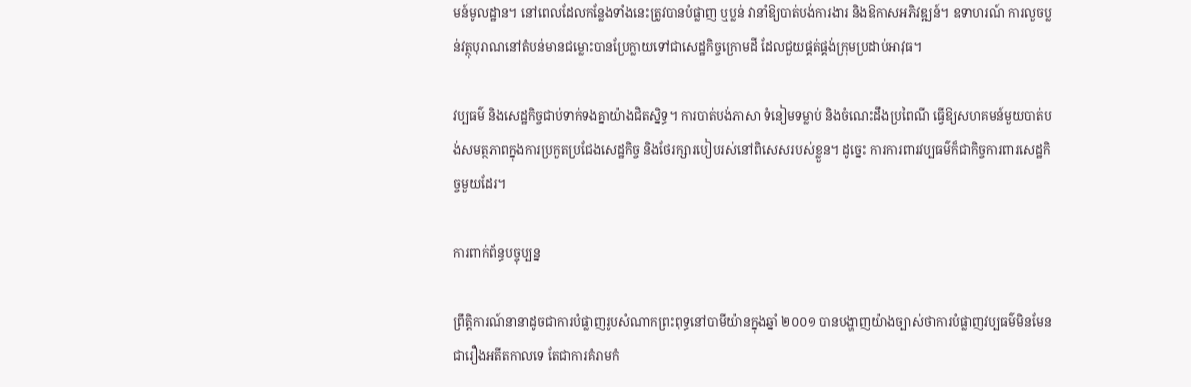មន៍មូលដ្ឋាន។ នៅពេលដែលកន្លែងទាំងនេះត្រូវបានបំផ្លាញ ឬប្លន់ វានាំឱ្យបាត់បង់ការងារ និងឱកាសអភិវឌ្ឍន៍។ ឧទាហរណ៍ ការលួចប្លន់វត្ថុបុរាណនៅតំបន់មានជម្លោះបានប្រែក្លាយទៅជាសេដ្ឋកិច្ចក្រោមដី ដែលជួយផ្គត់ផ្គង់ក្រុមប្រដាប់អាវុធ។

វប្បធម៌ និងសេដ្ឋកិច្ចជាប់ទាក់ទងគ្នាយ៉ាងជិតស្និទ្ធ។ ការបាត់បង់ភាសា ទំនៀមទម្លាប់ និងចំណេះដឹងប្រពៃណី ធ្វើឱ្យសហគមន៍មួយបាត់បង់សមត្ថភាពក្នុងការប្រកួតប្រជែងសេដ្ឋកិច្ច និងថែរក្សារបៀបរស់នៅពិសេសរបស់ខ្លួន។ ដូច្នេះ ការការពារវប្បធម៌ក៏ជាកិច្ចការពារសេដ្ឋកិច្ចមួយដែរ។

ការពាក់ព័ន្ធបច្ចុប្បន្ន

ព្រឹត្តិការណ៍នានាដូចជាការបំផ្លាញរូបសំណាកព្រះពុទ្ធនៅបាមីយ៉ានក្នុងឆ្នាំ ២០០១ បានបង្ហាញយ៉ាងច្បាស់ថាការបំផ្លាញវប្បធម៌មិនមែនជារឿងអតីតកាលទេ តែជាការគំរាមកំ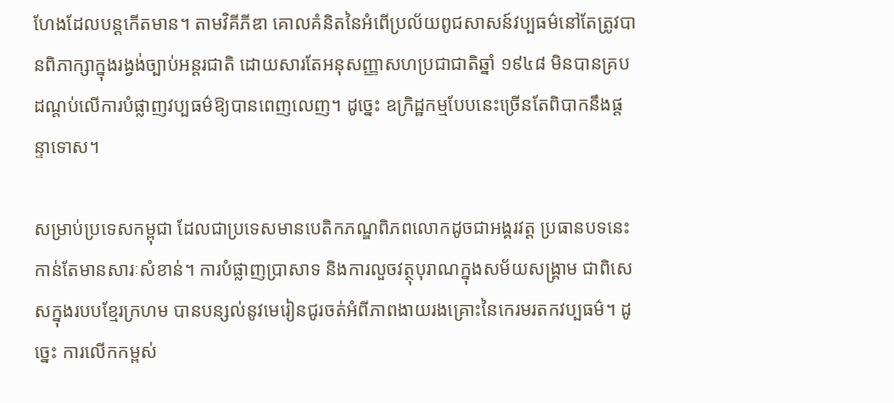ហែងដែលបន្តកើតមាន។ តាមវិគីភីឌា គោលគំនិតនៃអំពើប្រល័យពូជសាសន៍វប្បធម៌នៅតែត្រូវបានពិភាក្សាក្នុងរង្វង់ច្បាប់អន្តរជាតិ ដោយសារតែអនុសញ្ញាសហប្រជាជាតិឆ្នាំ ១៩៤៨ មិនបានគ្របដណ្តប់លើការបំផ្លាញវប្បធម៌ឱ្យបានពេញលេញ។ ដូច្នេះ ឧក្រិដ្ឋកម្មបែបនេះច្រើនតែពិបាកនឹងផ្តន្ទាទោស។

សម្រាប់ប្រទេសកម្ពុជា ដែលជាប្រទេសមានបេតិកភណ្ឌពិភពលោកដូចជាអង្គរវត្ត ប្រធានបទនេះកាន់តែមានសារៈសំខាន់។ ការបំផ្លាញប្រាសាទ និងការលួចវត្ថុបុរាណក្នុងសម័យសង្គ្រាម ជាពិសេសក្នុងរបបខ្មែរក្រហម បានបន្សល់នូវមេរៀនជូរចត់អំពីភាពងាយរងគ្រោះនៃកេរមរតកវប្បធម៌។ ដូច្នេះ ការលើកកម្ពស់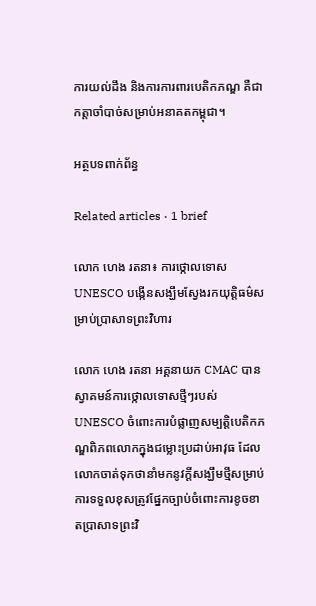ការយល់ដឹង និងការការពារបេតិកភណ្ឌ គឺជាកត្តាចាំបាច់សម្រាប់អនាគតកម្ពុជា។

អត្ថបទពាក់ព័ន្ធ

Related articles · 1 brief

លោក ហេង រតនា៖ ការថ្កោលទោស UNESCO បង្កើនសង្ឃឹមស្វែងរកយុត្តិធម៌សម្រាប់ប្រាសាទព្រះវិហារ

លោក ហេង រតនា អគ្គនាយក CMAC បានស្វាគមន៍ការថ្កោលទោសថ្មីៗរបស់ UNESCO ចំពោះការបំផ្លាញសម្បត្តិបេតិកភណ្ឌពិភពលោកក្នុងជម្លោះប្រដាប់អាវុធ ដែលលោកចាត់ទុកថានាំមកនូវក្ដីសង្ឃឹមថ្មីសម្រាប់ការទទួលខុសត្រូវផ្នែកច្បាប់ចំពោះការខូចខាតប្រាសាទព្រះវិ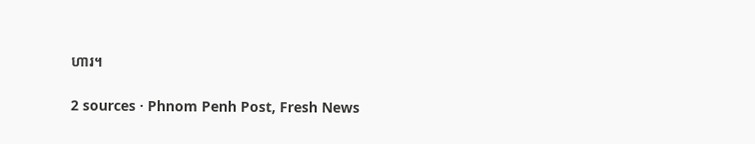ហារ។

2 sources · Phnom Penh Post, Fresh News